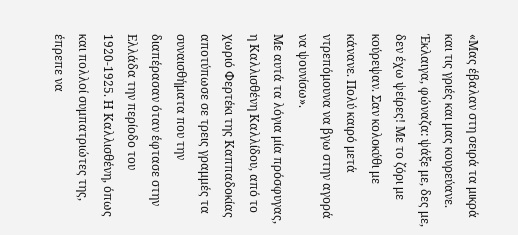«Μας έβαλαν στη σειρά τα μικρά και τις γριές και μας κουρεύανε. Έκλαιγα, φώναζα: ψάξε με, δες με, δεν έχω ψείρες! Με το ζόρι με κούρεψαν. Σαν κολοκύθι με κάνανε. Πολύ καιρό μετά ντρεπόμουνα να βγω στην αγορά να ψουνίσω».
Με αυτά τα λόγια μία πρόσφυγας, η Καλλισθένη Καλλίδου, από το χωριό Φερτέκι της Καππαδοκίας αποτύπωσε σε τρεις γραμμές τα συναισθήματα που την διαπέρασαν όταν έφτασε στην Ελλάδα την περίοδο του 1920-1925. Η Καλλισθένη, όπως και πολλοί συμπατριώτες της, έπρεπε να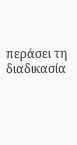περάσει τη διαδικασία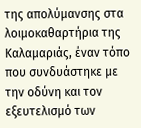της απολύμανσης στα λοιμοκαθαρτήρια της Καλαμαριάς, έναν τόπο που συνδυάστηκε με την οδύνη και τον εξευτελισμό των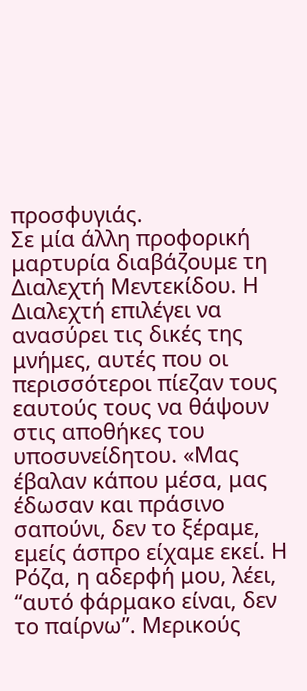προσφυγιάς.
Σε μία άλλη προφορική μαρτυρία διαβάζουμε τη Διαλεχτή Μεντεκίδου. Η Διαλεχτή επιλέγει να ανασύρει τις δικές της μνήμες, αυτές που οι περισσότεροι πίεζαν τους εαυτούς τους να θάψουν στις αποθήκες του υποσυνείδητου. «Μας έβαλαν κάπου μέσα, μας έδωσαν και πράσινο σαπούνι, δεν το ξέραμε, εμείς άσπρο είχαμε εκεί. Η Ρόζα, η αδερφή μου, λέει, “αυτό φάρμακο είναι, δεν το παίρνω”. Μερικούς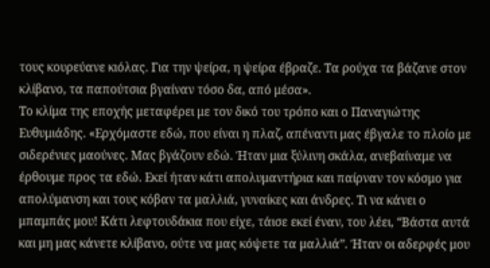τους κουρεύανε κιόλας. Για την ψείρα, η ψείρα έβραζε. Τα ρούχα τα βάζανε στον κλίβανο, τα παπούτσια βγαίναν τόσο δα, από μέσα».
Το κλίμα της εποχής μεταφέρει με τον δικό του τρόπο και ο Παναγιώτης Ευθυμιάδης. «Ερχόμαστε εδώ, που είναι η πλαζ, απέναντι μας έβγαλε το πλοίο με σιδερένιες μαούνες. Μας βγάζουν εδώ. Ήταν μια ξύλινη σκάλα, ανεβαίναμε να έρθουμε προς τα εδώ. Εκεί ήταν κάτι απολυμαντήρια και παίρναν τον κόσμο για απολύμανση και τους κόβαν τα μαλλιά, γυναίκες και άνδρες. Τι να κάνει ο μπαμπάς μου! Κάτι λεφτουδάκια που είχε, τάισε εκεί έναν, του λέει, “Βάστα αυτά και μη μας κάνετε κλίβανο, ούτε να μας κόψετε τα μαλλιά”. Ήταν οι αδερφές μου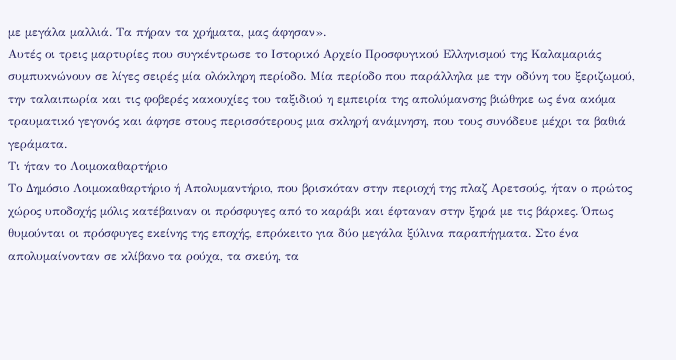με μεγάλα μαλλιά. Τα πήραν τα χρήματα, μας άφησαν».
Αυτές οι τρεις μαρτυρίες που συγκέντρωσε το Ιστορικό Αρχείο Προσφυγικού Ελληνισμού της Καλαμαριάς συμπυκνώνουν σε λίγες σειρές μία ολόκληρη περίοδο. Μία περίοδο που παράλληλα με την οδύνη του ξεριζωμού, την ταλαιπωρία και τις φοβερές κακουχίες του ταξιδιού η εμπειρία της απολύμανσης βιώθηκε ως ένα ακόμα τραυματικό γεγονός και άφησε στους περισσότερους μια σκληρή ανάμνηση, που τους συνόδευε μέχρι τα βαθιά γεράματα.
Τι ήταν το Λοιμοκαθαρτήριο
Το Δημόσιο Λοιμοκαθαρτήριο ή Απολυμαντήριο, που βρισκόταν στην περιοχή της πλαζ Αρετσούς, ήταν ο πρώτος χώρος υποδοχής μόλις κατέβαιναν οι πρόσφυγες από το καράβι και έφταναν στην ξηρά με τις βάρκες. Όπως θυμούνται οι πρόσφυγες εκείνης της εποχής, επρόκειτο για δύο μεγάλα ξύλινα παραπήγματα. Στο ένα απολυμαίνονταν σε κλίβανο τα ρούχα, τα σκεύη, τα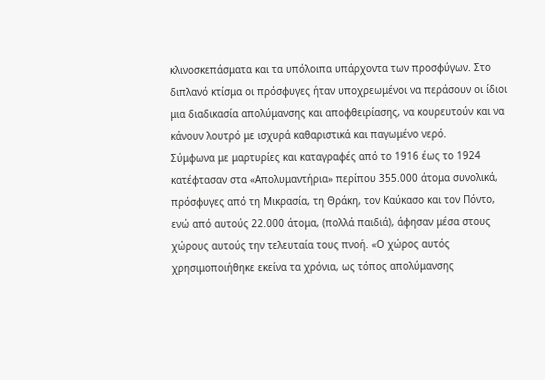κλινοσκεπάσματα και τα υπόλοιπα υπάρχοντα των προσφύγων. Στο διπλανό κτίσμα οι πρόσφυγες ήταν υποχρεωμένοι να περάσουν οι ίδιοι μια διαδικασία απολύμανσης και αποφθειρίασης, να κουρευτούν και να κάνουν λουτρό με ισχυρά καθαριστικά και παγωμένο νερό.
Σύμφωνα με μαρτυρίες και καταγραφές από το 1916 έως το 1924 κατέφτασαν στα «Απολυμαντήρια» περίπου 355.000 άτομα συνολικά, πρόσφυγες από τη Μικρασία, τη Θράκη, τον Καύκασο και τον Πόντο, ενώ από αυτούς 22.000 άτομα, (πολλά παιδιά), άφησαν μέσα στους χώρους αυτούς την τελευταία τους πνοή. «Ο χώρος αυτός χρησιμοποιήθηκε εκείνα τα χρόνια, ως τόπος απολύμανσης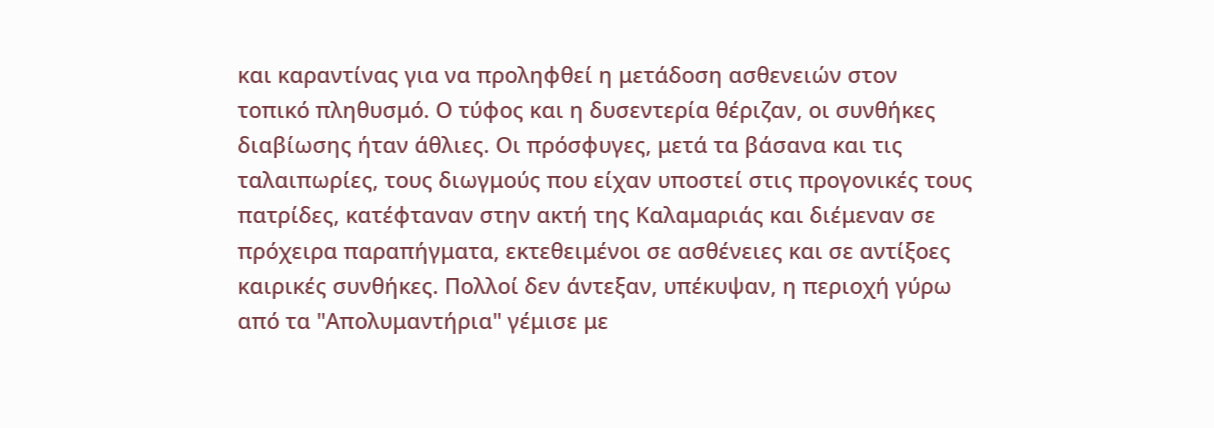και καραντίνας για να προληφθεί η μετάδοση ασθενειών στον τοπικό πληθυσμό. Ο τύφος και η δυσεντερία θέριζαν, οι συνθήκες διαβίωσης ήταν άθλιες. Οι πρόσφυγες, μετά τα βάσανα και τις ταλαιπωρίες, τους διωγμούς που είχαν υποστεί στις προγονικές τους πατρίδες, κατέφταναν στην ακτή της Καλαμαριάς και διέμεναν σε πρόχειρα παραπήγματα, εκτεθειμένοι σε ασθένειες και σε αντίξοες καιρικές συνθήκες. Πολλοί δεν άντεξαν, υπέκυψαν, η περιοχή γύρω από τα "Απολυμαντήρια" γέμισε με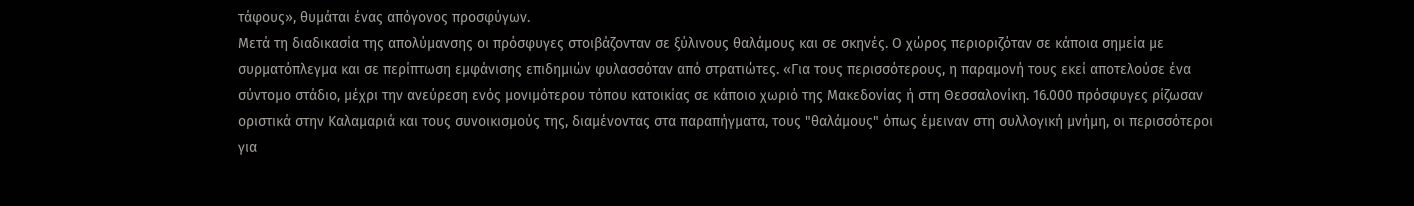τάφους», θυμάται ένας απόγονος προσφύγων.
Μετά τη διαδικασία της απολύμανσης οι πρόσφυγες στοιβάζονταν σε ξύλινους θαλάμους και σε σκηνές. Ο χώρος περιοριζόταν σε κάποια σημεία με συρματόπλεγμα και σε περίπτωση εμφάνισης επιδημιών φυλασσόταν από στρατιώτες. «Για τους περισσότερους, η παραμονή τους εκεί αποτελούσε ένα σύντομο στάδιο, μέχρι την ανεύρεση ενός μονιμότερου τόπου κατοικίας σε κάποιο χωριό της Μακεδονίας ή στη Θεσσαλονίκη. 16.000 πρόσφυγες ρίζωσαν οριστικά στην Καλαμαριά και τους συνοικισμούς της, διαμένοντας στα παραπήγματα, τους "θαλάμους" όπως έμειναν στη συλλογική μνήμη, οι περισσότεροι για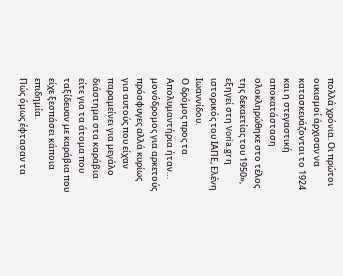πολλά χρόνια. Οι πρώτοι οικισμοί άρχισαν να κατασκευάζονται το 1924 και η στεγαστική αποκατάσταση ολοκληρώθηκε στο τέλος της δεκαετίας του 1950», εξηγεί στη Voria.gr η ιστορικός του ΙΑΠΕ, Ελένη Ιωαννίδου.
Ο δρόμος προς τα Απολυμαντήρια ήταν… μονόδρομος για αρκετούς πρόσφυγες αλλά κυρίως για αυτούς που είχαν παραμείνει για μεγάλο διάστημα στα καράβια είτε για τα άτομα που ταξίδευαν με καράβια που είχε ξεσπάσει κάποια επιδημία.
Πώς όμως έφτασαν τα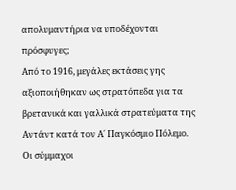απολυμαντήρια να υποδέχονται πρόσφυγες;
Από το 1916, μεγάλες εκτάσεις γης αξιοποιήθηκαν ως στρατόπεδα για τα βρετανικά και γαλλικά στρατεύματα της Αντάντ κατά τον Α΄ Παγκόσμιο Πόλεμο. Οι σύμμαχοι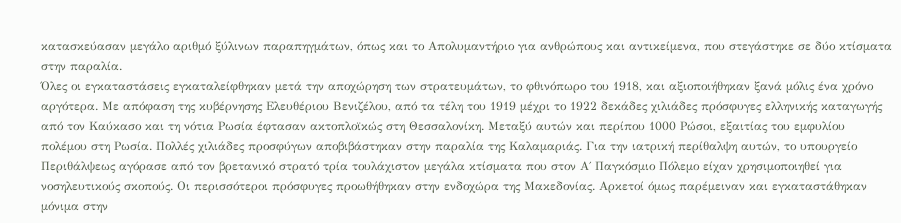κατασκεύασαν μεγάλο αριθμό ξύλινων παραπηγμάτων, όπως και το Απολυμαντήριο για ανθρώπους και αντικείμενα, που στεγάστηκε σε δύο κτίσματα στην παραλία.
Όλες οι εγκαταστάσεις εγκαταλείφθηκαν μετά την αποχώρηση των στρατευμάτων, το φθινόπωρο του 1918, και αξιοποιήθηκαν ξανά μόλις ένα χρόνο αργότερα. Με απόφαση της κυβέρνησης Ελευθέριου Βενιζέλου, από τα τέλη του 1919 μέχρι το 1922 δεκάδες χιλιάδες πρόσφυγες ελληνικής καταγωγής από τον Καύκασο και τη νότια Ρωσία έφτασαν ακτοπλοϊκώς στη Θεσσαλονίκη. Μεταξύ αυτών και περίπου 1000 Ρώσοι, εξαιτίας του εμφυλίου πολέμου στη Ρωσία. Πολλές χιλιάδες προσφύγων αποβιβάστηκαν στην παραλία της Καλαμαριάς. Για την ιατρική περίθαλψη αυτών, το υπουργείο Περιθάλψεως αγόρασε από τον βρετανικό στρατό τρία τουλάχιστον μεγάλα κτίσματα που στον Α΄ Παγκόσμιο Πόλεμο είχαν χρησιμοποιηθεί για νοσηλευτικούς σκοπούς. Οι περισσότεροι πρόσφυγες προωθήθηκαν στην ενδοχώρα της Μακεδονίας. Αρκετοί όμως παρέμειναν και εγκαταστάθηκαν μόνιμα στην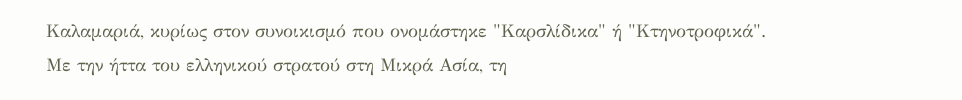Καλαμαριά, κυρίως στον συνοικισμό που ονομάστηκε "Καρσλίδικα" ή "Κτηνοτροφικά".
Με την ήττα του ελληνικού στρατού στη Μικρά Ασία, τη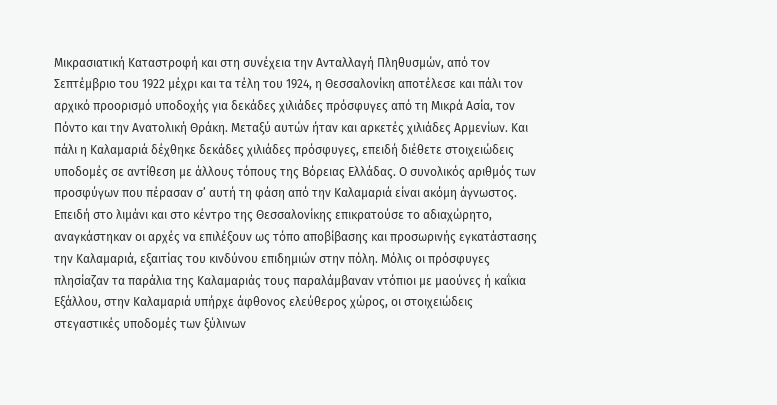Μικρασιατική Καταστροφή και στη συνέχεια την Ανταλλαγή Πληθυσμών, από τον Σεπτέμβριο του 1922 μέχρι και τα τέλη του 1924, η Θεσσαλονίκη αποτέλεσε και πάλι τον αρχικό προορισμό υποδοχής για δεκάδες χιλιάδες πρόσφυγες από τη Μικρά Ασία, τον Πόντο και την Ανατολική Θράκη. Μεταξύ αυτών ήταν και αρκετές χιλιάδες Αρμενίων. Και πάλι η Καλαμαριά δέχθηκε δεκάδες χιλιάδες πρόσφυγες, επειδή διέθετε στοιχειώδεις υποδομές σε αντίθεση με άλλους τόπους της Βόρειας Ελλάδας. Ο συνολικός αριθμός των προσφύγων που πέρασαν σ’ αυτή τη φάση από την Καλαμαριά είναι ακόμη άγνωστος. Επειδή στο λιμάνι και στο κέντρο της Θεσσαλονίκης επικρατούσε το αδιαχώρητο, αναγκάστηκαν οι αρχές να επιλέξουν ως τόπο αποβίβασης και προσωρινής εγκατάστασης την Καλαμαριά, εξαιτίας του κινδύνου επιδημιών στην πόλη. Μόλις οι πρόσφυγες πλησίαζαν τα παράλια της Καλαμαριάς τους παραλάμβαναν ντόπιοι με μαούνες ή καΐκια Εξάλλου, στην Καλαμαριά υπήρχε άφθονος ελεύθερος χώρος, οι στοιχειώδεις στεγαστικές υποδομές των ξύλινων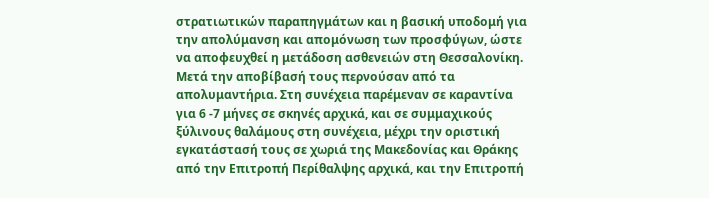στρατιωτικών παραπηγμάτων και η βασική υποδομή για την απολύμανση και απομόνωση των προσφύγων, ώστε να αποφευχθεί η μετάδοση ασθενειών στη Θεσσαλονίκη.
Μετά την αποβίβασή τους περνούσαν από τα απολυμαντήρια. Στη συνέχεια παρέμεναν σε καραντίνα για 6 -7 μήνες σε σκηνές αρχικά, και σε συμμαχικούς ξύλινους θαλάμους στη συνέχεια, μέχρι την οριστική εγκατάστασή τους σε χωριά της Μακεδονίας και Θράκης από την Επιτροπή Περίθαλψης αρχικά, και την Επιτροπή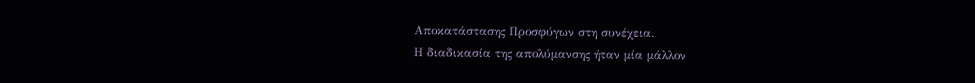Αποκατάστασης Προσφύγων στη συνέχεια.
Η διαδικασία της απολύμανσης ήταν μία μάλλον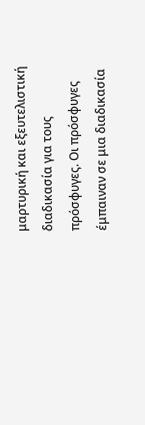μαρτυρική και εξευτελιστική διαδικασία για τους πρόσφυγες. Οι πρόσφυγες έμπαιναν σε μια διαδικασία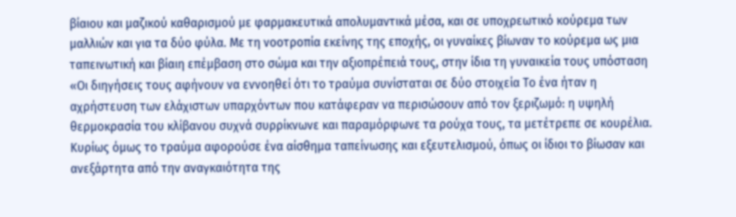βίαιου και μαζικού καθαρισμού με φαρμακευτικά απολυμαντικά μέσα, και σε υποχρεωτικό κούρεμα των μαλλιών και για τα δύο φύλα. Με τη νοοτροπία εκείνης της εποχής, οι γυναίκες βίωναν το κούρεμα ως μια ταπεινωτική και βίαιη επέμβαση στο σώμα και την αξιοπρέπειά τους, στην ίδια τη γυναικεία τους υπόσταση
«Οι διηγήσεις τους αφήνουν να εννοηθεί ότι το τραύμα συνίσταται σε δύο στοιχεία Το ένα ήταν η αχρήστευση των ελάχιστων υπαρχόντων που κατάφεραν να περισώσουν από τον ξεριζωμό: η υψηλή θερμοκρασία του κλίβανου συχνά συρρίκνωνε και παραμόρφωνε τα ρούχα τους, τα μετέτρεπε σε κουρέλια. Κυρίως όμως το τραύμα αφορούσε ένα αίσθημα ταπείνωσης και εξευτελισμού, όπως οι ίδιοι το βίωσαν και ανεξάρτητα από την αναγκαιότητα της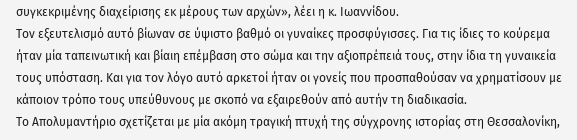συγκεκριμένης διαχείρισης εκ μέρους των αρχών», λέει η κ. Ιωαννίδου.
Τον εξευτελισμό αυτό βίωναν σε ύψιστο βαθμό οι γυναίκες προσφύγισσες. Για τις ίδιες το κούρεμα ήταν μία ταπεινωτική και βίαιη επέμβαση στο σώμα και την αξιοπρέπειά τους, στην ίδια τη γυναικεία τους υπόσταση. Και για τον λόγο αυτό αρκετοί ήταν οι γονείς που προσπαθούσαν να χρηματίσουν με κάποιον τρόπο τους υπεύθυνους με σκοπό να εξαιρεθούν από αυτήν τη διαδικασία.
Tο Απολυμαντήριο σχετίζεται με μία ακόμη τραγική πτυχή της σύγχρονης ιστορίας στη Θεσσαλονίκη,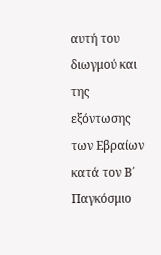αυτή του διωγμού και της εξόντωσης των Εβραίων κατά τον Β΄ Παγκόσμιο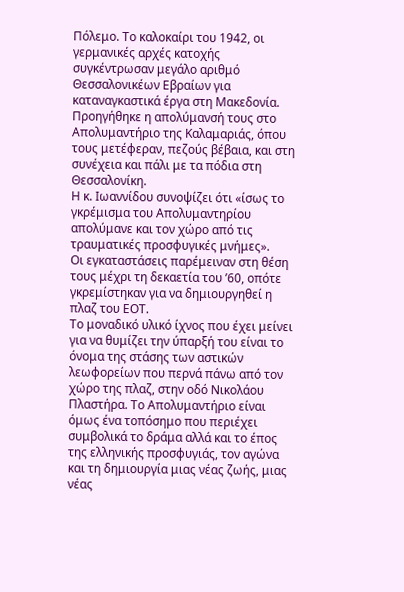Πόλεμο. Το καλοκαίρι του 1942, οι γερμανικές αρχές κατοχής συγκέντρωσαν μεγάλο αριθμό Θεσσαλονικέων Εβραίων για καταναγκαστικά έργα στη Μακεδονία. Προηγήθηκε η απολύμανσή τους στο Απολυμαντήριο της Καλαμαριάς, όπου τους μετέφεραν, πεζούς βέβαια, και στη συνέχεια και πάλι με τα πόδια στη Θεσσαλονίκη.
Η κ. Ιωαννίδου συνοψίζει ότι «ίσως το γκρέμισμα του Απολυμαντηρίου απολύμανε και τον χώρο από τις τραυματικές προσφυγικές μνήμες».
Οι εγκαταστάσεις παρέμειναν στη θέση τους μέχρι τη δεκαετία του ’60, οπότε γκρεμίστηκαν για να δημιουργηθεί η πλαζ του ΕΟΤ.
Το μοναδικό υλικό ίχνος που έχει μείνει για να θυμίζει την ύπαρξή του είναι το όνομα της στάσης των αστικών λεωφορείων που περνά πάνω από τον χώρο της πλαζ, στην οδό Νικολάου Πλαστήρα. Το Απολυμαντήριο είναι όμως ένα τοπόσημο που περιέχει συμβολικά το δράμα αλλά και το έπος της ελληνικής προσφυγιάς, τον αγώνα και τη δημιουργία μιας νέας ζωής, μιας νέας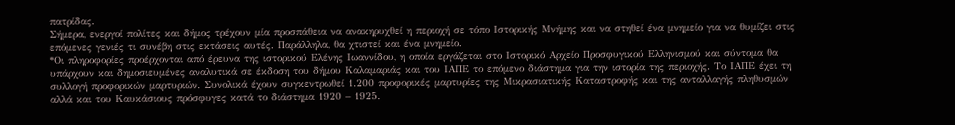πατρίδας.
Σήμερα, ενεργοί πολίτες και δήμος τρέχουν μία προσπάθεια να ανακηρυχθεί η περιοχή σε τόπο Ιστορικής Μνήμης και να στηθεί ένα μνημείο για να θυμίζει στις επόμενες γενιές τι συνέβη στις εκτάσεις αυτές. Παράλληλα, θα χτιστεί και ένα μνημείο.
*Οι πληροφορίες προέρχονται από έρευνα της ιστορικού Ελένης Ιωαννίδου, η οποία εργάζεται στο Ιστορικό Αρχείο Προσφυγικού Ελληνισμού και σύντομα θα υπάρχουν και δημοσιευμένες αναλυτικά σε έκδοση του δήμου Καλαμαριάς και του ΙΑΠΕ το επόμενο διάστημα για την ιστορία της περιοχής. Το ΙΑΠΕ έχει τη συλλογή προφορικών μαρτυριών. Συνολικά έχουν συγκεντρωθεί 1.200 προφορικές μαρτυρίες της Μικρασιατικής Καταστροφής και της ανταλλαγής πληθυσμών αλλά και του Καυκάσιους πρόσφυγες κατά το διάστημα 1920 – 1925.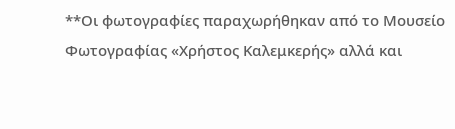**Οι φωτογραφίες παραχωρήθηκαν από το Μουσείο Φωτογραφίας «Χρήστος Καλεμκερής» αλλά και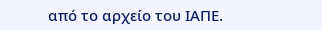από το αρχείο του ΙΑΠΕ.